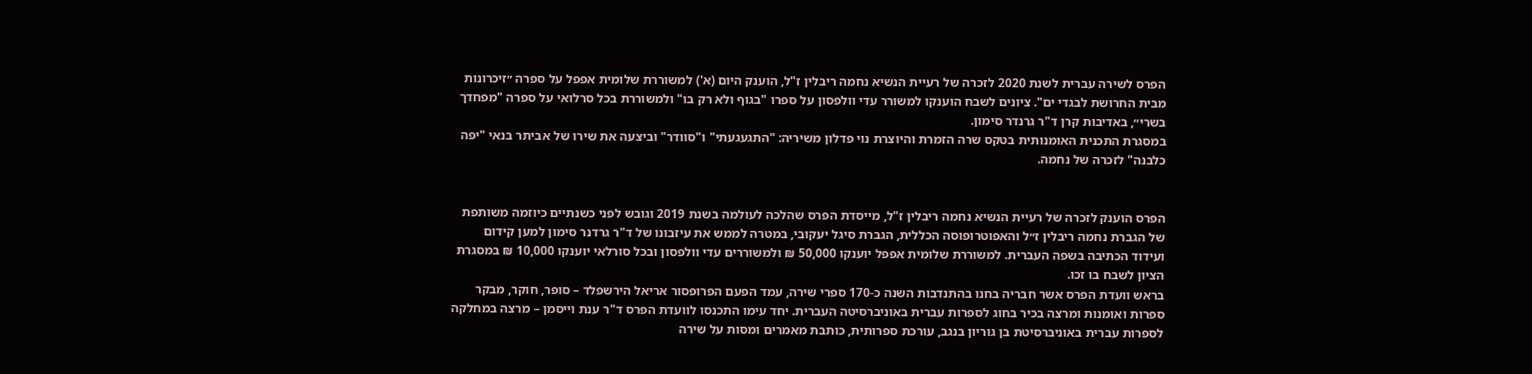הפרס לשירה עברית לשנת 2020 לזכרה של רעיית הנשיא נחמה ריבלין ז"ל, הוענק היום (א') למשוררת שלומית אפפל על ספרה ״זיכרונות מבית החרושת לבגדי ים". ציונים לשבח הוענקו למשורר עדי וולפסון על ספרו "בגוף ולא רק בו" ולמשוררת בכל סרלואי על ספרה "מפחדך בשרי״, באדיבות קרן ד"ר גרנדר סימון.
במסגרת התכנית האומנותית בטקס שרה הזמרת והיוצרת נוי פדלון משיריה: "התגעגעתי" ו"סוודר" וביצעה את שירו של אביתר בנאי "יפה כלבנה" לזכרה של נחמה.


הפרס הוענק לזכרה של רעיית הנשיא נחמה ריבלין ז"ל, מייסדת הפרס שהלכה לעולמה בשנת 2019 וגובש לפני כשנתיים כיוזמה משותפת של הגברת נחמה ריבלין ז״ל והאפוטרופוסה הכללית, הגברת סיגל יעקובי, במטרה לממש את עיזבונו של ד"ר גרדנר סימון למען קידום ועידוד הכתיבה בשפה העברית. למשוררת שלומית אפפל יוענקו 50,000 ₪ ולמשוררים עדי וולפסון ובכל סורלאי יוענקו 10,000 ₪ במסגרת הציון לשבח בו זכו.
בראש וועדת הפרס אשר חבריה בחנו בהתנדבות השנה כ-170 ספרי שירה, עמד הפעם הפרופסור אריאל הירשפלד – סופר, חוקר, מבקר ספרות ואומנות ומרצה בכיר בחוג לספרות עברית באוניברסיטה העברית. יחד עימו התכנסו לוועדת הפרס ד"ר ענת וייסמן – מרצה במחלקה לספרות עברית באוניברסיטת בן גוריון בנגב, עורכת ספרותית, כותבת מאמרים ומסות על שירה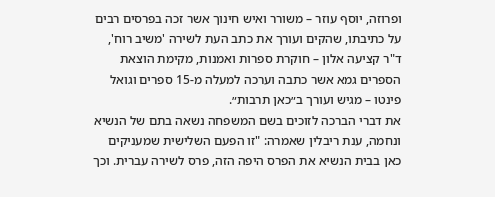ופרוזה, יוסף עוזר – משורר ואיש חינוך אשר זכה בפרסים רבים על כתיבתו, שהקים ועורך את כתב העת לשירה 'משיב רוח', ד"ר קציעה אלון – חוקרת ספרות ואמנות, מקימת הוצאת הספרים גמא אשר כתבה וערכה למעלה מ-15 ספרים וגואל פינטו – מגיש ועורך ב״כאן תרבות״.
את דברי הברכה לזוכים בשם המשפחה נשאה בתם של הנשיא ונחמה, ענת ריבלין שאמרה: "זו הפעם השלישית שמעניקים כאן בבית הנשיא את הפרס היפה הזה, פרס לשירה עברית. וכך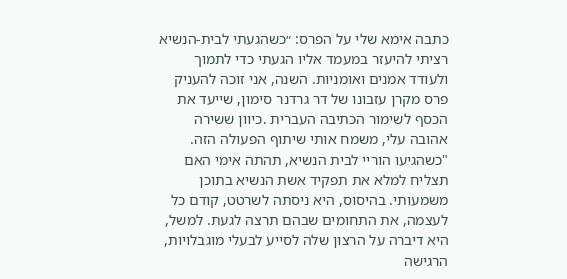כתבה אימא שלי על הפרס: ״כשהגעתי לבית-הנשיא רציתי להיעזר במעמד אליו הגעתי כדי לתמוך ולעודד אמנים ואומניות. השנה, אני זוכה להעניק פרס מקרן עזבונו של דר גרדנר סימון, שייעד את הכסף לשימור הכתיבה העברית .כיוון ששירה אהובה עלי, משמח אותי שיתוף הפעולה הזה.
"כשהגיעו הוריי לבית הנשיא, תהתה אימי האם תצליח למלא את תפקיד אשת הנשיא בתוכן משמעותי. בהיסוס, היא ניסתה לשרטט, קודם כל לעצמה, את התחומים שבהם תרצה לגעת. למשל, היא דיברה על הרצון שלה לסייע לבעלי מוגבלויות, הרגישה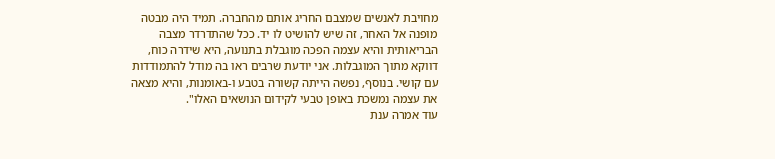מחויבת לאנשים שמצבם החריג אותם מהחברה. תמיד היה מבטה מופנה אל האחר, זה שיש להושיט לו יד. ככל שהתדרדר מצבה הבריאותית והיא עצמה הפכה מוגבלת בתנועה, היא שידרה כוח, דווקא מתוך המוגבלות. אני יודעת שרבים ראו בה מודל להתמודדות עם קושי. בנוסף, נפשה הייתה קשורה בטבע ו-באומנות, והיא מצאה את עצמה נמשכת באופן טבעי לקידום הנושאים האלו".
עוד אמרה ענת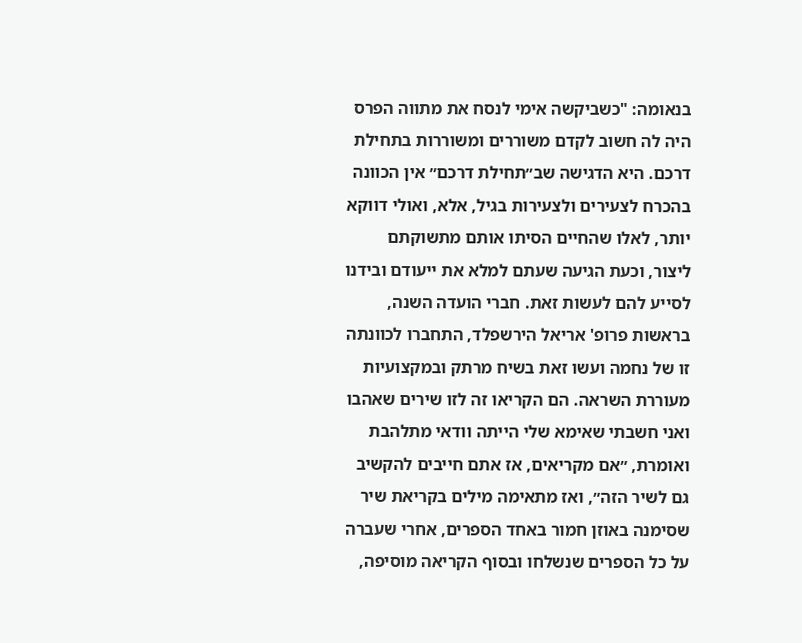בנאומה: "כשביקשה אימי לנסח את מתווה הפרס היה לה חשוב לקדם משוררים ומשוררות בתחילת דרכם. היא הדגישה שב״תחילת דרכם״ אין הכוונה בהכרח לצעירים ולצעירות בגיל, אלא, ואולי דווקא יותר, לאלו שהחיים הסיתו אותם מתשוקתם ליצור, וכעת הגיעה שעתם למלא את ייעודם ובידנו לסייע להם לעשות זאת. חברי הועדה השנה, בראשות פרופ' אריאל הירשפלד, התחברו לכוונתה זו של נחמה ועשו זאת בשיח מרתק ובמקצועיות מעוררת השראה. הם הקריאו זה לזו שירים שאהבו ואני חשבתי שאימא שלי הייתה וודאי מתלהבת ואומרת, ״אם מקריאים, אז אתם חייבים להקשיב גם לשיר הזה״, ואז מתאימה מילים בקריאת שיר שסימנה באוזן חמור באחד הספרים, אחרי שעברה על כל הספרים שנשלחו ובסוף הקריאה מוסיפה,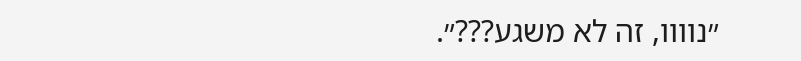״נוווו, זה לא משגע???״.